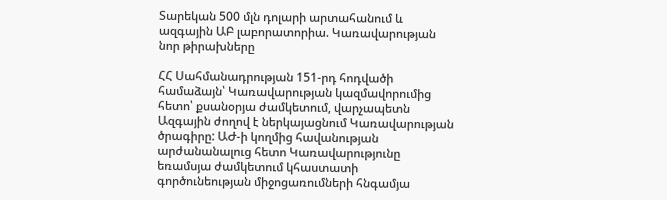Տարեկան 500 մլն դոլարի արտահանում և ազգային ԱԲ լաբորատորիա. Կառավարության նոր թիրախները

ՀՀ Սահմանադրության 151-րդ հոդվածի համաձայն՝ Կառավարության կազմավորումից հետո՝ քսանօրյա ժամկետում, վարչապետն Ազգային ժողով է ներկայացնում Կառավարության ծրագիրը: ԱԺ-ի կողմից հավանության արժանանալուց հետո Կառավարությունը եռամսյա ժամկետում կհաստատի գործունեության միջոցառումների հնգամյա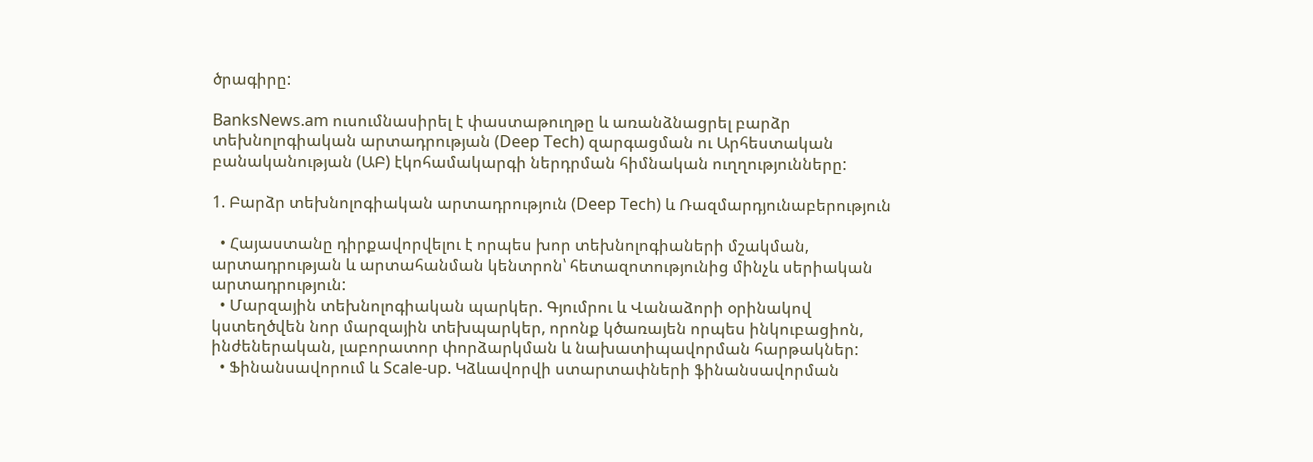ծրագիրը:

BanksNews.am ուսումնասիրել է փաստաթուղթը և առանձնացրել բարձր տեխնոլոգիական արտադրության (Deep Tech) զարգացման ու Արհեստական բանականության (ԱԲ) էկոհամակարգի ներդրման հիմնական ուղղությունները:

1. Բարձր տեխնոլոգիական արտադրություն (Deep Tech) և Ռազմարդյունաբերություն

  • Հայաստանը դիրքավորվելու է որպես խոր տեխնոլոգիաների մշակման, արտադրության և արտահանման կենտրոն՝ հետազոտությունից մինչև սերիական արտադրություն:
  • Մարզային տեխնոլոգիական պարկեր. Գյումրու և Վանաձորի օրինակով կստեղծվեն նոր մարզային տեխպարկեր, որոնք կծառայեն որպես ինկուբացիոն, ինժեներական, լաբորատոր փորձարկման և նախատիպավորման հարթակներ:
  • Ֆինանսավորում և Scale-up. Կձևավորվի ստարտափների ֆինանսավորման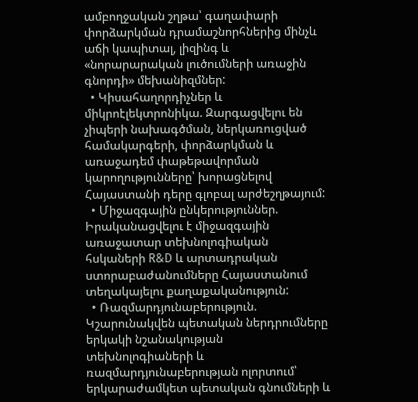ամբողջական շղթա՝ գաղափարի փորձարկման դրամաշնորհներից մինչև աճի կապիտալ, լիզինգ և «նորարարական լուծումների առաջին գնորդի» մեխանիզմներ:
  • Կիսահաղորդիչներ և միկրոէլեկտրոնիկա. Զարգացվելու են չիպերի նախագծման, ներկառուցված համակարգերի, փորձարկման և առաջադեմ փաթեթավորման կարողությունները՝ խորացնելով Հայաստանի դերը գլոբալ արժեշղթայում:
  • Միջազգային ընկերություններ. Իրականացվելու է միջազգային առաջատար տեխնոլոգիական հսկաների R&D և արտադրական ստորաբաժանումները Հայաստանում տեղակայելու քաղաքականություն:
  • Ռազմարդյունաբերություն. Կշարունակվեն պետական ներդրումները երկակի նշանակության տեխնոլոգիաների և ռազմարդյունաբերության ոլորտում՝ երկարաժամկետ պետական գնումների և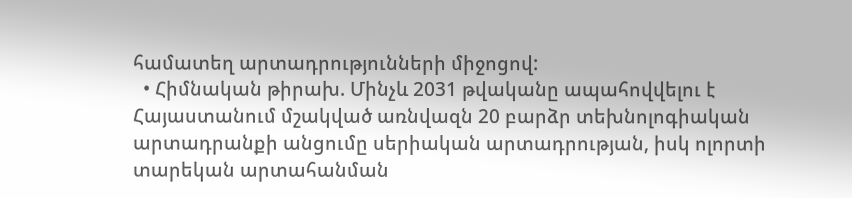համատեղ արտադրությունների միջոցով:
  • Հիմնական թիրախ. Մինչև 2031 թվականը ապահովվելու է Հայաստանում մշակված առնվազն 20 բարձր տեխնոլոգիական արտադրանքի անցումը սերիական արտադրության, իսկ ոլորտի տարեկան արտահանման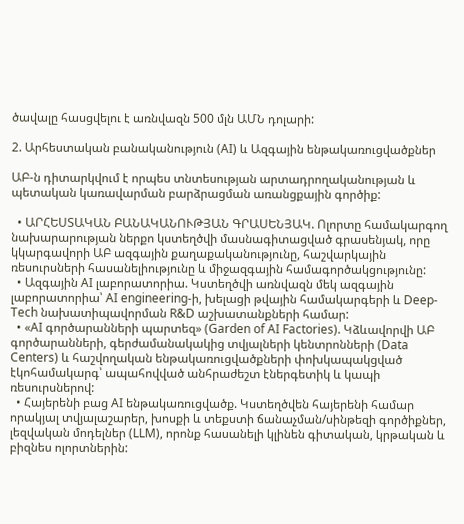ծավալը հասցվելու է առնվազն 500 մլն ԱՄՆ դոլարի:

2. Արհեստական բանականություն (AI) և Ազգային ենթակառուցվածքներ

ԱԲ-ն դիտարկվում է որպես տնտեսության արտադրողականության և պետական կառավարման բարձրացման առանցքային գործիք:

  • ԱՐՀԵՍՏԱԿԱՆ ԲԱՆԱԿԱՆՈՒԹՅԱՆ ԳՐԱՍԵՆՅԱԿ. Ոլորտը համակարգող նախարարության ներքո կստեղծվի մասնագիտացված գրասենյակ, որը կկարգավորի ԱԲ ազգային քաղաքականությունը, հաշվարկային ռեսուրսների հասանելիությունը և միջազգային համագործակցությունը:
  • Ազգային AI լաբորատորիա. Կստեղծվի առնվազն մեկ ազգային լաբորատորիա՝ AI engineering-ի, խելացի թվային համակարգերի և Deep-Tech նախատիպավորման R&D աշխատանքների համար:
  • «AI գործարանների պարտեզ» (Garden of AI Factories). Կձևավորվի ԱԲ գործարանների, գերժամանակակից տվյալների կենտրոնների (Data Centers) և հաշվողական ենթակառուցվածքների փոխկապակցված էկոհամակարգ՝ ապահովված անհրաժեշտ էներգետիկ և կապի ռեսուրսներով:
  • Հայերենի բաց AI ենթակառուցվածք. Կստեղծվեն հայերենի համար որակյալ տվյալաշարեր, խոսքի և տեքստի ճանաչման/սինթեզի գործիքներ, լեզվական մոդելներ (LLM), որոնք հասանելի կլինեն գիտական, կրթական և բիզնես ոլորտներին: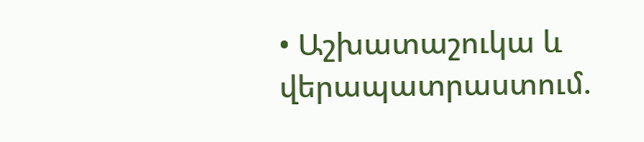• Աշխատաշուկա և վերապատրաստում.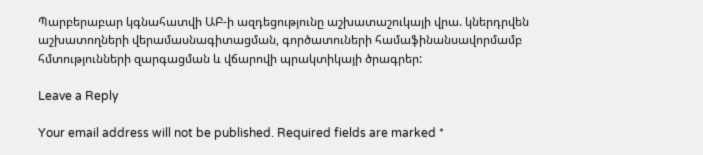Պարբերաբար կգնահատվի ԱԲ-ի ազդեցությունը աշխատաշուկայի վրա. կներդրվեն աշխատողների վերամասնագիտացման, գործատուների համաֆինանսավորմամբ հմտությունների զարգացման և վճարովի պրակտիկայի ծրագրեր:

Leave a Reply

Your email address will not be published. Required fields are marked *